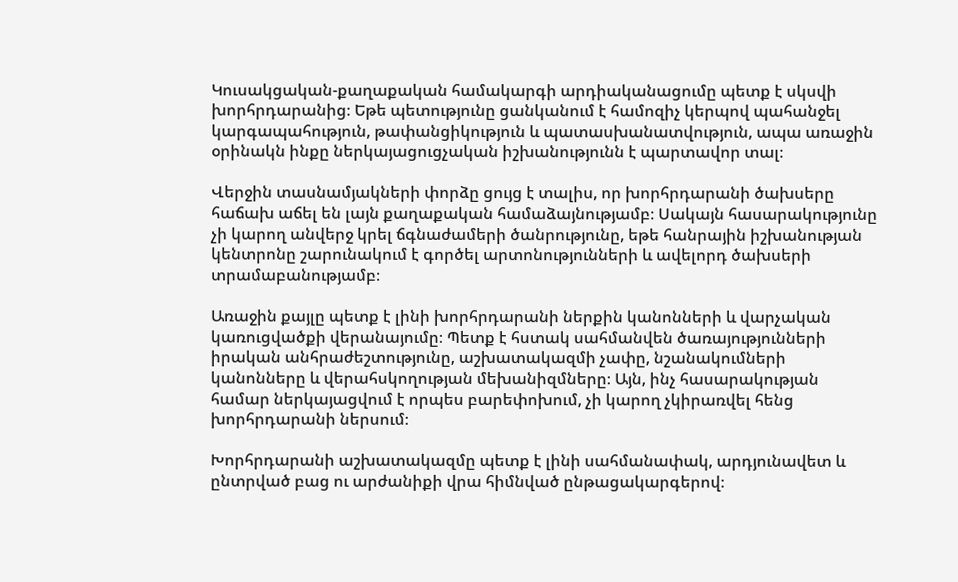Կուսակցական-քաղաքական համակարգի արդիականացումը պետք է սկսվի խորհրդարանից։ Եթե պետությունը ցանկանում է համոզիչ կերպով պահանջել կարգապահություն, թափանցիկություն և պատասխանատվություն, ապա առաջին օրինակն ինքը ներկայացուցչական իշխանությունն է պարտավոր տալ։

Վերջին տասնամյակների փորձը ցույց է տալիս, որ խորհրդարանի ծախսերը հաճախ աճել են լայն քաղաքական համաձայնությամբ։ Սակայն հասարակությունը չի կարող անվերջ կրել ճգնաժամերի ծանրությունը, եթե հանրային իշխանության կենտրոնը շարունակում է գործել արտոնությունների և ավելորդ ծախսերի տրամաբանությամբ։

Առաջին քայլը պետք է լինի խորհրդարանի ներքին կանոնների և վարչական կառուցվածքի վերանայումը։ Պետք է հստակ սահմանվեն ծառայությունների իրական անհրաժեշտությունը, աշխատակազմի չափը, նշանակումների կանոնները և վերահսկողության մեխանիզմները։ Այն, ինչ հասարակության համար ներկայացվում է որպես բարեփոխում, չի կարող չկիրառվել հենց խորհրդարանի ներսում։

Խորհրդարանի աշխատակազմը պետք է լինի սահմանափակ, արդյունավետ և ընտրված բաց ու արժանիքի վրա հիմնված ընթացակարգերով։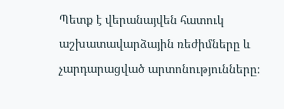Պետք է վերանայվեն հատուկ աշխատավարձային ռեժիմները և չարդարացված արտոնությունները։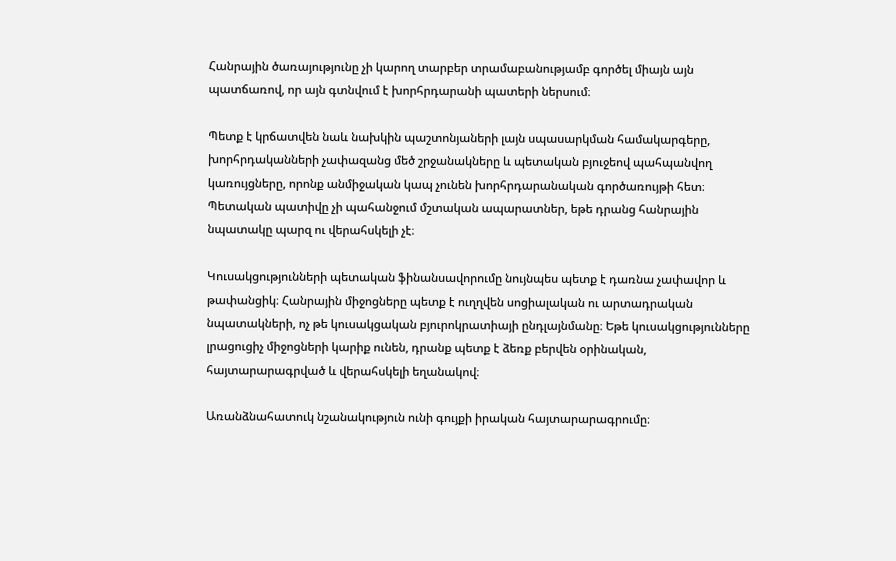Հանրային ծառայությունը չի կարող տարբեր տրամաբանությամբ գործել միայն այն պատճառով, որ այն գտնվում է խորհրդարանի պատերի ներսում։

Պետք է կրճատվեն նաև նախկին պաշտոնյաների լայն սպասարկման համակարգերը, խորհրդականների չափազանց մեծ շրջանակները և պետական բյուջեով պահպանվող կառույցները, որոնք անմիջական կապ չունեն խորհրդարանական գործառույթի հետ։ Պետական պատիվը չի պահանջում մշտական ապարատներ, եթե դրանց հանրային նպատակը պարզ ու վերահսկելի չէ։

Կուսակցությունների պետական ֆինանսավորումը նույնպես պետք է դառնա չափավոր և թափանցիկ։ Հանրային միջոցները պետք է ուղղվեն սոցիալական ու արտադրական նպատակների, ոչ թե կուսակցական բյուրոկրատիայի ընդլայնմանը։ Եթե կուսակցությունները լրացուցիչ միջոցների կարիք ունեն, դրանք պետք է ձեռք բերվեն օրինական, հայտարարագրված և վերահսկելի եղանակով։

Առանձնահատուկ նշանակություն ունի գույքի իրական հայտարարագրումը։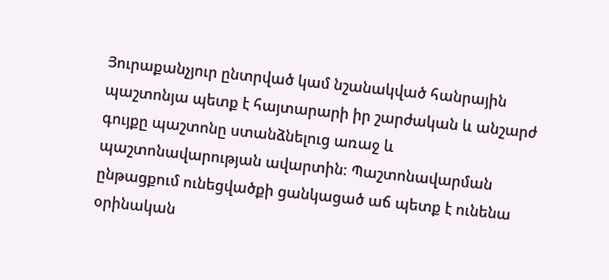Յուրաքանչյուր ընտրված կամ նշանակված հանրային պաշտոնյա պետք է հայտարարի իր շարժական և անշարժ գույքը պաշտոնը ստանձնելուց առաջ և պաշտոնավարության ավարտին։ Պաշտոնավարման ընթացքում ունեցվածքի ցանկացած աճ պետք է ունենա օրինական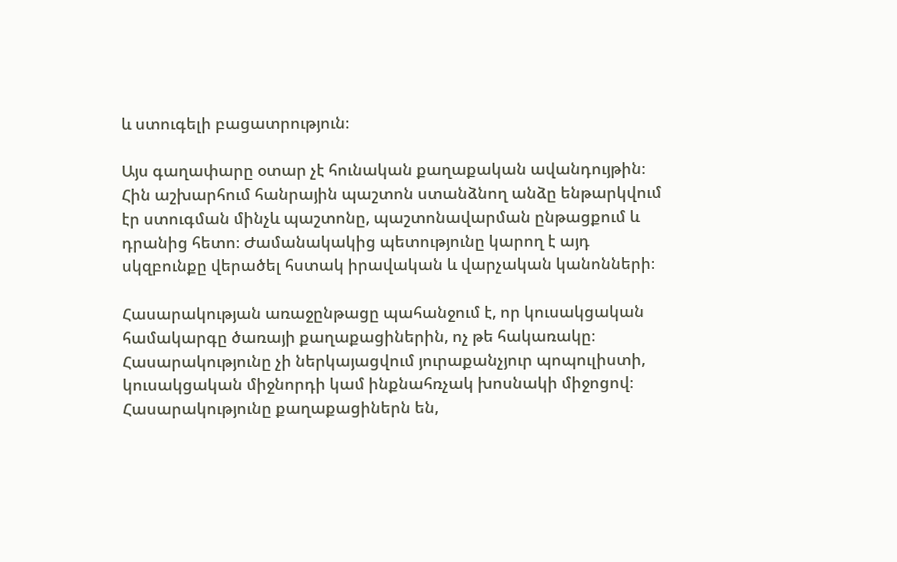և ստուգելի բացատրություն։

Այս գաղափարը օտար չէ հունական քաղաքական ավանդույթին։ Հին աշխարհում հանրային պաշտոն ստանձնող անձը ենթարկվում էր ստուգման մինչև պաշտոնը, պաշտոնավարման ընթացքում և դրանից հետո։ Ժամանակակից պետությունը կարող է այդ սկզբունքը վերածել հստակ իրավական և վարչական կանոնների։

Հասարակության առաջընթացը պահանջում է, որ կուսակցական համակարգը ծառայի քաղաքացիներին, ոչ թե հակառակը։ Հասարակությունը չի ներկայացվում յուրաքանչյուր պոպուլիստի, կուսակցական միջնորդի կամ ինքնահռչակ խոսնակի միջոցով։ Հասարակությունը քաղաքացիներն են,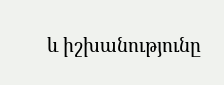և իշխանությունը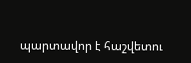պարտավոր է հաշվետու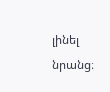լինել նրանց։